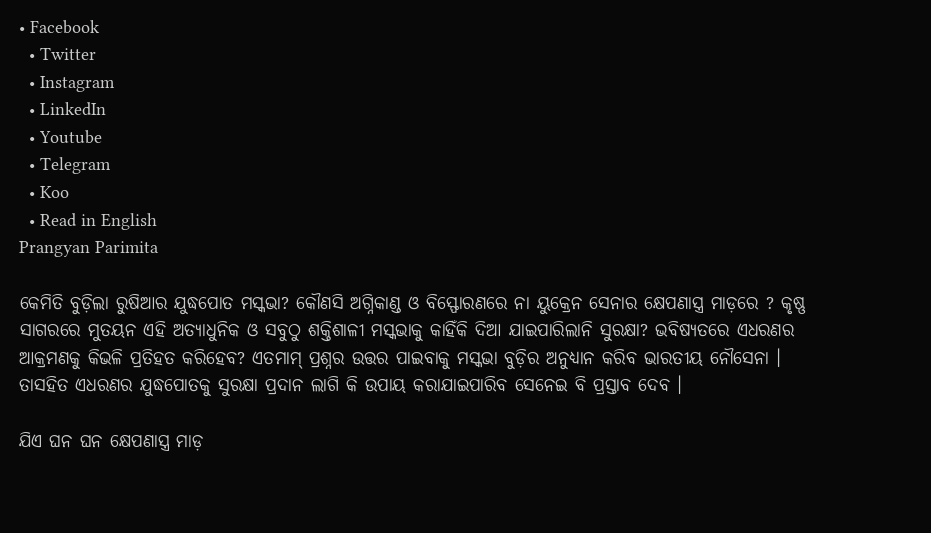• Facebook
  • Twitter
  • Instagram
  • LinkedIn
  • Youtube
  • Telegram
  • Koo
  • Read in English
Prangyan Parimita

କେମିତି ବୁଡ଼ିଲା ରୁଷିଆର ଯୁଦ୍ଧପୋତ ମସ୍କଭା? କୌଣସି ଅଗ୍ନିକାଣ୍ଡ ଓ ବିସ୍ଫୋରଣରେ ନା ୟୁକ୍ରେନ ସେନାର କ୍ଷେପଣାସ୍ତ୍ର ମାଡ଼ରେ ? କୃଷ୍ଣ ସାଗରରେ ମୁତୟନ ଏହି ଅତ୍ୟାଧୁନିକ ଓ ସବୁଠୁ ଶକ୍ତିଶାଳୀ ମସ୍କଭାକୁ କାହିଁକି ଦିଆ ଯାଇପାରିଲାନି ସୁରକ୍ଷା? ଭବିଷ୍ୟତରେ ଏଧରଣର ଆକ୍ରମଣକୁ କିଭଳି ପ୍ରତିହତ କରିହେବ? ଏତମାମ୍ ପ୍ରଶ୍ନର ଉତ୍ତର ପାଇବାକୁ ମସ୍କଭା ବୁଡ଼ିର ଅନୁଧ୍ୟାନ କରିବ ଭାରତୀୟ ନୌସେନା । ତାସହିତ ଏଧରଣର ଯୁଦ୍ଧପୋତକୁ ସୁରକ୍ଷା ପ୍ରଦାନ ଲାଗି କି ଉପାୟ କରାଯାଇପାରିବ ସେନେଇ ବି ପ୍ରସ୍ତାବ ଦେବ ।

ଯିଏ ଘନ ଘନ କ୍ଷେପଣାସ୍ତ୍ର ମାଡ଼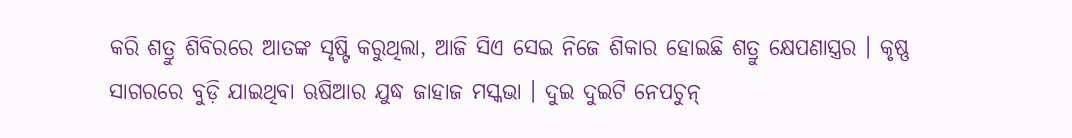କରି ଶତ୍ରୁ ଶିବିରରେ ଆତଙ୍କ ସୃଷ୍ଟି କରୁଥିଲା, ଆଜି ସିଏ ସେଇ ନିଜେ ଶିକାର ହୋଇଛି ଶତ୍ରୁ କ୍ଷେପଣାସ୍ତ୍ରର । କୃଷ୍ଣ ସାଗରରେ ବୁଡ଼ି ଯାଇଥିବା ଋଷିଆର ଯୁଦ୍ଧ ଜାହାଜ ମସ୍କଭା । ଦୁଇ ଦୁଇଟି ନେପଚୁନ୍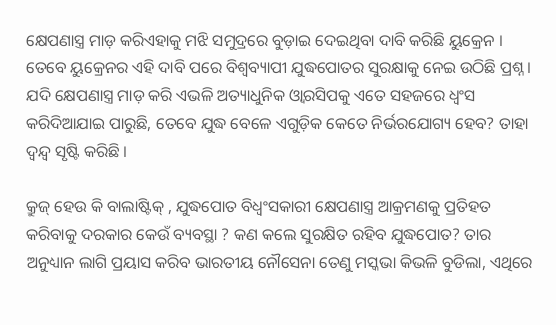କ୍ଷେପଣାସ୍ତ୍ର ମାଡ଼ କରିଏହାକୁ ମଝି ସମୁଦ୍ରରେ ବୁଡ଼ାଇ ଦେଇଥିବା ଦାବି କରିଛି ୟୁକ୍ରେନ । ତେବେ ୟୁକ୍ରେନର ଏହି ଦାବି ପରେ ବିଶ୍ୱବ୍ୟାପୀ ଯୁଦ୍ଧପୋତର ସୁରକ୍ଷାକୁ ନେଇ ଉଠିଛି ପ୍ରଶ୍ନ । ଯଦି କ୍ଷେପଣାସ୍ତ୍ର ମାଡ଼ କରି ଏଭଳି ଅତ୍ୟାଧୁନିକ ଓ୍ୱାରସିପକୁ ଏତେ ସହଜରେ ଧ୍ୱଂସ କରିଦିଆଯାଇ ପାରୁଛି, ତେବେ ଯୁଦ୍ଧ ବେଳେ ଏଗୁଡ଼ିକ କେତେ ନିର୍ଭରଯୋଗ୍ୟ ହେବ? ତାହା ଦ୍ୱନ୍ଦ୍ୱ ସୃଷ୍ଟି କରିଛି ।

କ୍ରୁଜ୍ ହେଉ କି ବାଲାଷ୍ଟିକ୍ , ଯୁଦ୍ଧପୋତ ବିଧ୍ୱଂସକାରୀ କ୍ଷେପଣାସ୍ତ୍ର ଆକ୍ରମଣକୁ ପ୍ରତିହତ କରିବାକୁ ଦରକାର କେଉଁ ବ୍ୟବସ୍ଥା ? କଣ କଲେ ସୁରକ୍ଷିତ ରହିବ ଯୁଦ୍ଧପୋତ? ତାର ଅନୁଧ୍ୟାନ ଲାଗି ପ୍ରୟାସ କରିବ ଭାରତୀୟ ନୌସେନା ତେଣୁ ମସ୍କଭା କିଭଳି ବୁଡିଲା, ଏଥିରେ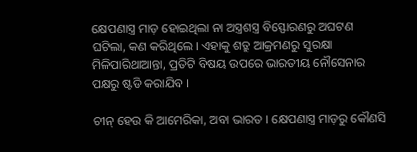କ୍ଷେପଣାସ୍ତ୍ର ମାଡ଼ ହୋଇଥିଲା ନା ଅସ୍ତ୍ରଶସ୍ତ୍ର ବିସ୍ଫୋରଣରୁ ଅଘଟଣ ଘଟିଲା, କଣ କରିଥିଲେ । ଏହାକୁ ଶତ୍ରୁ ଆକ୍ରମଣରୁ ସୁରକ୍ଷା ମିଳିପାରିଥାଆନ୍ତା, ପ୍ରତିଟି ବିଷୟ ଉପରେ ଭାରତୀୟ ନୌସେନାର ପକ୍ଷରୁ ଷ୍ଟଡି କରାଯିବ ।

ଚୀନ୍ ହେଉ କି ଆମେରିକା, ଅବା ଭାରତ । କ୍ଷେପଣାସ୍ତ୍ର ମାଡ଼ରୁ କୌଣସି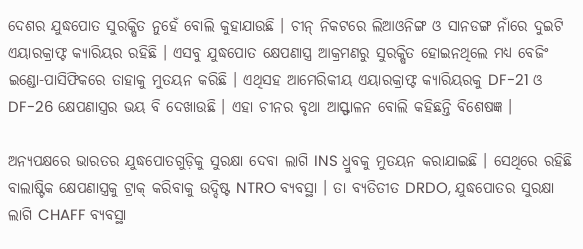ଦେଶର ଯୁଦ୍ଧପୋତ ସୁରକ୍ଷିତ ନୁହେଁ ବୋଲି କୁହାଯାଉଛି । ଚୀନ୍ ନିକଟରେ ଲିଆଓନିଙ୍ଗ ଓ ସାନଡଙ୍ଗ ନାଁରେ ଦୁଇଟି ଏୟାରକ୍ରାଫ୍ଟ କ୍ୟାରିୟର ରହିଛି । ଏସବୁ ଯୁଦ୍ଧପୋତ କ୍ଷେପଣାସ୍ତ୍ର ଆକ୍ରମଣରୁ ସୁରକ୍ଷିତ ହୋଇନଥିଲେ ମଧ୍ୟ ବେଜିଂ ଇଣ୍ଡୋ-ପାସିଫିକରେ ତାହାକୁ ମୁତୟନ କରିଛି । ଏଥିସହ ଆମେରିକୀୟ ଏୟାରକ୍ରାଫ୍ଟ କ୍ୟାରିୟରକୁ DF-21 ଓ DF-26 କ୍ଷେପଣାସ୍ତ୍ରର ଭୟ ବି ଦେଖାଉଛି । ଏହା ଚୀନର ବୃଥା ଆସ୍ଫାଳନ ବୋଲି କହିଛନ୍ତି ବିଶେଷଜ୍ଞ ।

ଅନ୍ୟପକ୍ଷରେ ଭାରତର ଯୁଦ୍ଧପୋତଗୁଡ଼ିକୁ ସୁରକ୍ଷା ଦେବା ଲାଗି INS ଧ୍ରୁବକୁ ମୁତୟନ କରାଯାଇଛି । ସେଥିରେ ରହିଛି ବାଲାଷ୍ଟିକ କ୍ଷେପଣାସ୍ତ୍ରକୁ ଟ୍ରାକ୍ କରିବାକୁ ଉଦ୍ଦିଷ୍ଟ NTRO ବ୍ୟବସ୍ଥା । ତା ବ୍ୟତିତୀତ DRDO, ଯୁଦ୍ଧପୋତର ସୁରକ୍ଷା ଲାଗି CHAFF ବ୍ୟବସ୍ଥା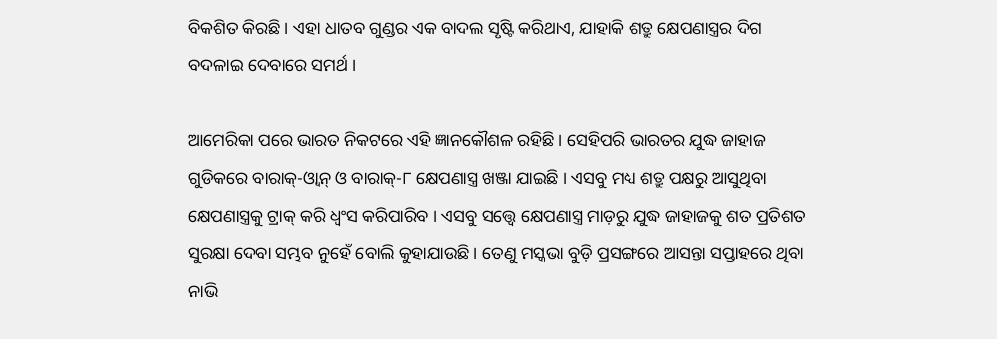ବିକଶିତ କିରଛି । ଏହା ଧାତବ ଗୁଣ୍ଡର ଏକ ବାଦଲ ସୃଷ୍ଟି କରିଥାଏ, ଯାହାକି ଶତ୍ରୁ କ୍ଷେପଣାସ୍ତ୍ରର ଦିଗ ବଦଳାଇ ଦେବାରେ ସମର୍ଥ ।

ଆମେରିକା ପରେ ଭାରତ ନିକଟରେ ଏହି ଜ୍ଞାନକୌଶଳ ରହିଛି । ସେହିପରି ଭାରତର ଯୁଦ୍ଧ ଜାହାଜ ଗୁଡିକରେ ବାରାକ୍-ଓ୍ୱାନ୍ ଓ ବାରାକ୍-୮ କ୍ଷେପଣାସ୍ତ୍ର ଖଞ୍ଜା ଯାଇଛି । ଏସବୁ ମଧ୍ୟ ଶତ୍ରୁ ପକ୍ଷରୁ ଆସୁଥିବା କ୍ଷେପଣାସ୍ତ୍ରକୁ ଟ୍ରାକ୍ କରି ଧ୍ୱଂସ କରିପାରିବ । ଏସବୁ ସତ୍ତ୍ୱେ କ୍ଷେପଣାସ୍ତ୍ର ମାଡ଼ରୁ ଯୁଦ୍ଧ ଜାହାଜକୁ ଶତ ପ୍ରତିଶତ ସୁରକ୍ଷା ଦେବା ସମ୍ଭବ ନୁହେଁ ବୋଲି କୁହାଯାଉଛି । ତେଣୁ ମସ୍କଭା ବୁଡ଼ି ପ୍ରସଙ୍ଗରେ ଆସନ୍ତା ସପ୍ତାହରେ ଥିବା ନାଭି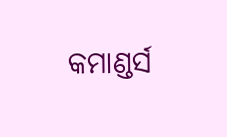କମାଣ୍ଡର୍ସ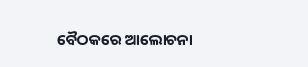ବୈଠକରେ ଆଲୋଚନା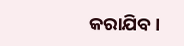କରାଯିବ ।